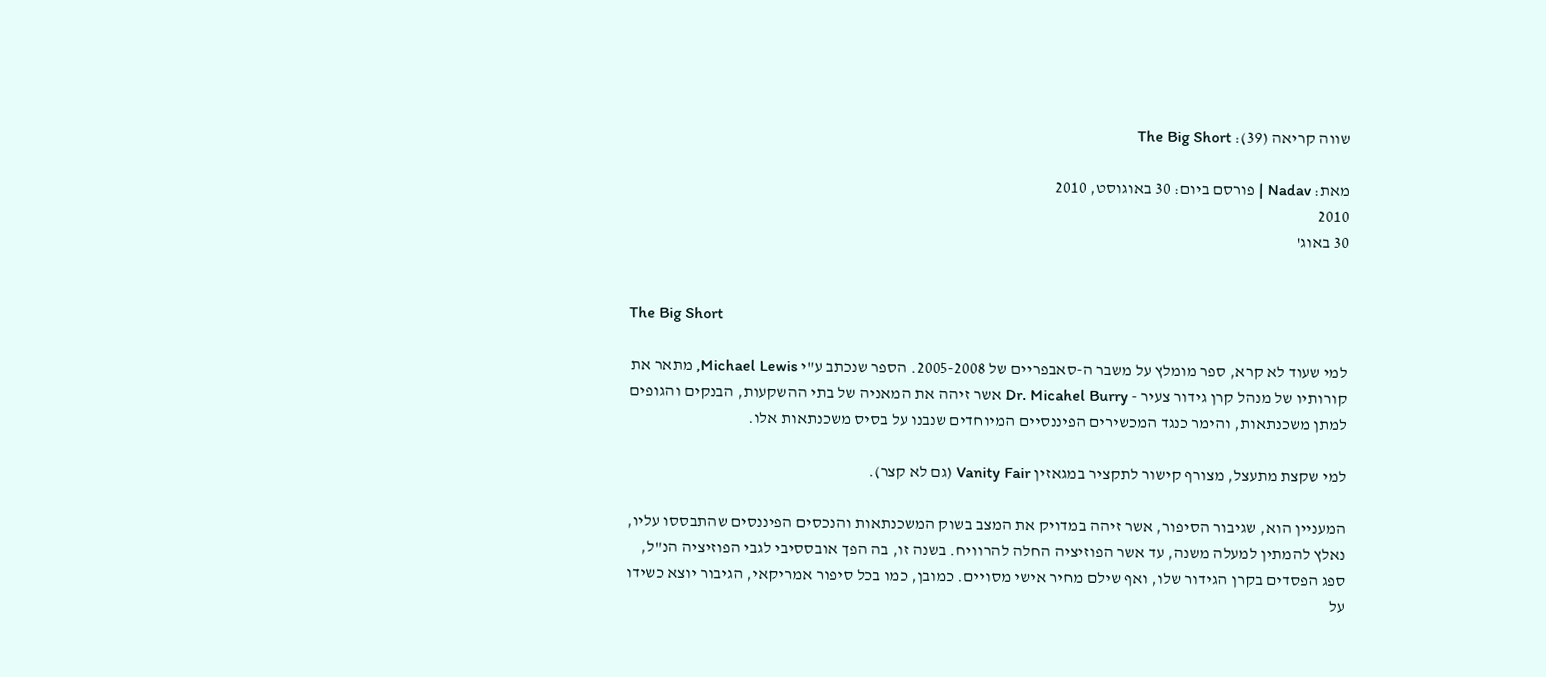שווה קריאה (39): The Big Short

מאת: Nadav | פורסם ביום: 30 באוגוסט, 2010
2010
30 באוג'


The Big Short

למי שעוד לא קרא, ספר מומלץ על משבר ה-סאבפריים של 2005-2008. הספר שנכתב ע"י Michael Lewis, מתאר את קורותיו של מנהל קרן גידור צעיר - Dr. Micahel Burry אשר זיהה את המאניה של בתי ההשקעות, הבנקים והגופים למתן משכנתאות, והימר כנגד המכשירים הפיננסיים המיוחדים שנבנו על בסיס משכנתאות אלו.

למי שקצת מתעצל, מצורף קישור לתקציר במגאזין Vanity Fair (גם לא קצר).

המעניין הוא, שגיבור הסיפור, אשר זיהה במדויק את המצב בשוק המשכנתאות והנכסים הפיננסים שהתבססו עליו, נאלץ להמתין למעלה משנה, עד אשר הפוזיציה החלה להרוויח. בשנה זו, בה הפך אובססיבי לגבי הפוזיציה הנ"ל, ספג הפסדים בקרן הגידור שלו, ואף שילם מחיר אישי מסויים. כמובן, כמו בכל סיפור אמריקאי, הגיבור יוצא כשידו על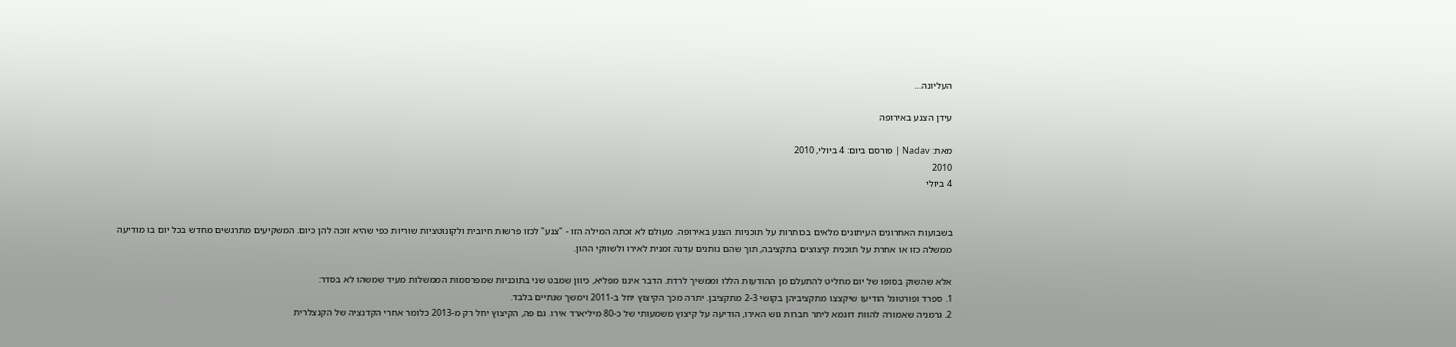העליונה…

עידן הצנע באירופה

מאת: Nadav | פורסם ביום: 4 ביולי, 2010
2010
4 ביולי


בשבועות האחרונים העיתונים מלאים בכותרות על תוכניות הצנע באירופה. מעולם לא זכתה המילה הזו - "צנע" לכזו פרשות חיובית ולקונוטציות שוריות כפי שהיא זוכה להן כיום. המשקיעים מתרגשים מחדש בכל יום בו מודיעה ממשלה כזו או אחרת על תוכנית קיצוצים בתקציבה, תוך שהם נותנים עדנה זמנית לאירו ולשווקי ההון.

אלא שהשוק בסופו של יום מחליט להתעלם מן ההודעות הללו וממשיך לרדת. הדבר איננו מפליא, כיוון שמבט שני בתוכניות שמפרסמות הממשלות מעיד שמשהו לא בסדר:
1. ספרד ופורטוגל הודיעו שיקצצו מתקציביהן בקושי 2-3 מתקציבן. יתרה מכך הקיצוץ יחל ב-2011 וימשך שנתיים בלבד.
2. גרמניה שאמורה להוות דוגמא ליתר חברות גוש האירו, הודיעה על קיצוץ משמעותי של כ-80 מיליארד אירו. גם פה, הקיצוץ יחל רק מ-2013 כלומר אחרי הקדנציה של הקנצלרית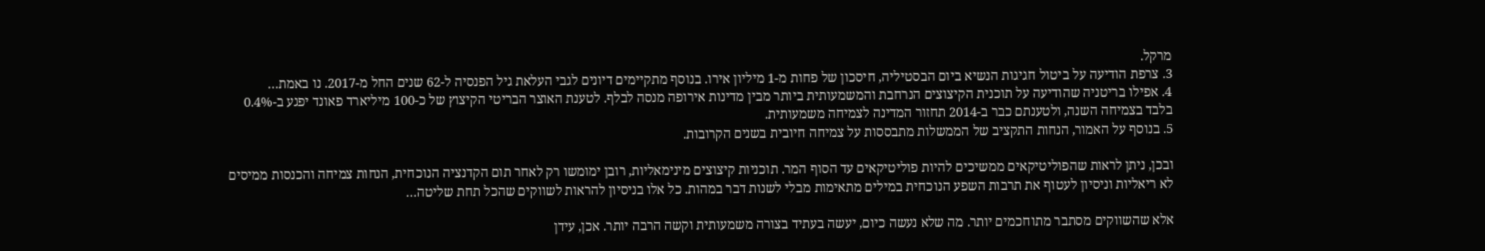מרקל.
3. צרפת הודיעה על ביטול חגיגות הנשיא ביום הבסטיליה, חיסכון של פחות מ-1 מיליון אירו. בנוסף מתקיימים דיונים לגבי העלאת גיל הפנסיה ל-62 שנים החל מ-2017. נו באמת…
4. אפילו בריטניה שהודיעה על תוכנית הקיצוצים הנרחבת והמשמעותית ביותר מבין מדינות אירופה מנסה לבלף. לטענת האוצר הבריטי הקיצוץ של כ-100 מיליארד פאונד יפגע ב-0.4% בלבד בצמיחה השנה, ולטענתם כבר ב-2014 תחזור המדינה לצמיחה משמעותית.
5. בנוסף על האמור, הנחות התקציב של הממשלות מתבססות על צמיחה חיובית בשנים הקרובות.

ובכן, ניתן לראות שהפוליטיקאים ממשיכים להיות פוליטיקאים עד הסוף המר. תוכניות קיצוצים מינימאליות, רובן ימומשו רק לאחר תום הקדנציה הנוכחית, הנחות צמיחה והכנסות ממיסים לא ריאליות וניסיון לעטוף את תרבות השפע הנוכחית במילים מתאימות מבלי לשנות דבר במהות. כל אלו בניסיון להראות לשווקים שהכל תחת שליטה…

אלא שהשווקים מסתבר מתוחכמים יותר. מה שלא נעשה כיום, יעשה בעתיד בצורה משמעותית וקשה הרבה יותר. אכן, עידן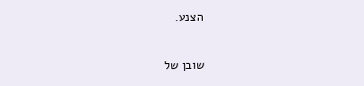הצנע.

שובן של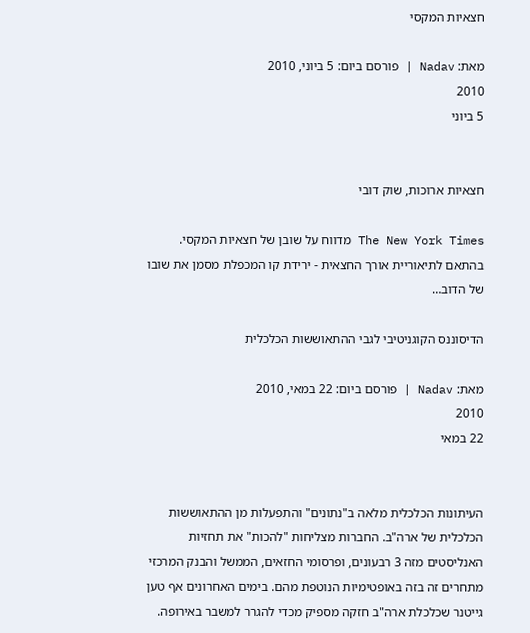חצאיות המקסי

מאת: Nadav | פורסם ביום: 5 ביוני, 2010
2010
5 ביוני


חצאיות ארוכות, שוק דובי

The New York Times מדווח על שובן של חצאיות המקסי.
בהתאם לתיאוריית אורך החצאית - ירידת קו המכפלת מסמן את שובו של הדוב…

הדיסוננס הקוגניטיבי לגבי ההתאוששות הכלכלית

מאת: Nadav | פורסם ביום: 22 במאי, 2010
2010
22 במאי


העיתונות הכלכלית מלאה ב"נתונים" והתפעלות מן ההתאוששות הכלכלית של ארה"ב. החברות מצליחות "להכות" את תחזיות האנליסטים מזה 3 רבעונים, ופרסומי החזאים, הממשל והבנק המרכזי מתחרים זה בזה באופטימיות הנוטפת מהם. בימים האחרונים אף טען גייטנר שכלכלת ארה"ב חזקה מספיק מכדי להגרר למשבר באירופה.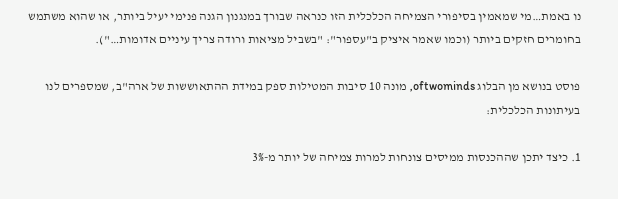נו באמת…מי שמאמין בסיפורי הצמיחה הכלכלית הזו כנראה שבורך במנגנון הגנה פנימי יעיל ביותר, או שהוא משתמש בחומרים חזקים ביותר (וכמו שאמר איציק ב"עספור": "בשביל מציאות ורודה צריך עיניים אדומות…").

פוסט בנושא מן הבלוג oftwominds, מונה 10 סיבות המטילות ספק במידת ההתאוששות של ארה"ב, שמספרים לנו בעיתונות הכלכלית:

1. כיצד יתכן שההכנסות ממיסים צונחות למרות צמיחה של יותר מ-3%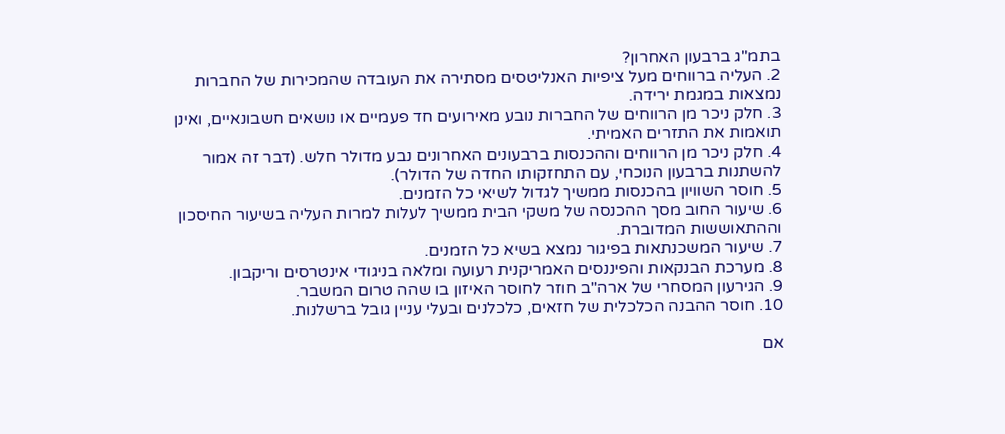בתמ"ג ברבעון האחרון?
2. העליה ברווחים מעל ציפיות האנליטסים מסתירה את העובדה שהמכירות של החברות נמצאות במגמת ירידה.
3. חלק ניכר מן הרווחים של החברות נובע מאירועים חד פעמיים או נושאים חשבונאיים, ואינן תואמות את התזרים האמיתי.
4. חלק ניכר מן הרווחים וההכנסות ברבעונים האחרונים נבע מדולר חלש. (דבר זה אמור להשתנות ברבעון הנוכחי, עם התחזקותו החדה של הדולר).
5. חוסר השוויון בהכנסות ממשיך לגדול לשיאי כל הזמנים.
6. שיעור החוב מסך ההכנסה של משקי הבית ממשיך לעלות למרות העליה בשיעור החיסכון וההתאוששות המדוברת.
7. שיעור המשכנתאות בפיגור נמצא בשיא כל הזמנים.
8. מערכת הבנקאות והפיננסים האמריקנית רעועה ומלאה בניגודי אינטרסים וריקבון.
9. הגירעון המסחרי של ארה"ב חוזר לחוסר האיזון בו שהה טרום המשבר.
10. חוסר ההבנה הכלכלית של חזאים, כלכלנים ובעלי עניין גובל ברשלנות.

אם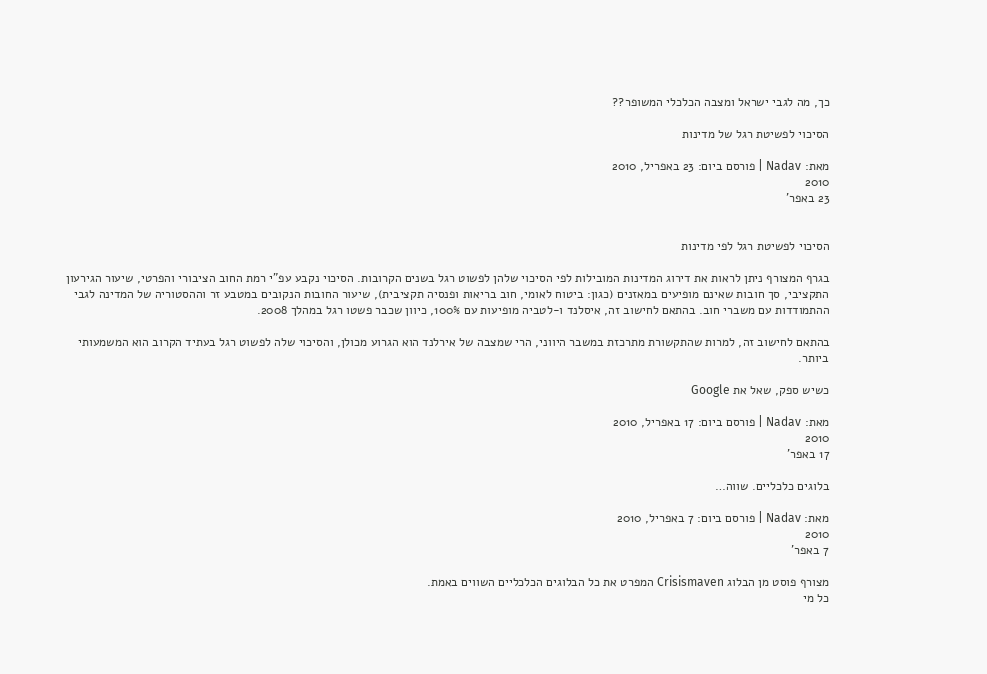כך, מה לגבי ישראל ומצבה הכלכלי המשופר??

הסיכוי לפשיטת רגל של מדינות

מאת: Nadav | פורסם ביום: 23 באפריל, 2010
2010
23 באפר'


הסיכוי לפשיטת רגל לפי מדינות

בגרף המצורף ניתן לראות את דירוג המדינות המובילות לפי הסיכוי שלהן לפשוט רגל בשנים הקרובות. הסיכוי נקבע עפ"י רמת החוב הציבורי והפרטי, שיעור הגירעון התקציבי, סך חובות שאינם מופיעים במאזנים (כגון: ביטוח לאומי, חוב בריאות ופנסיה תקציבית), שיעור החובות הנקובים במטבע זר וההסטוריה של המדינה לגבי ההתמודדות עם משברי חוב. בהתאם לחישוב זה, איסלנד ו-לטביה מופיעות עם 100%, כיוון שכבר פשטו רגל במהלך 2008.

בהתאם לחישוב זה, למרות שהתקשורת מתרכזת במשבר היווני, הרי שמצבה של אירלנד הוא הגרוע מכולן, והסיכוי שלה לפשוט רגל בעתיד הקרוב הוא המשמעותי ביותר.

כשיש ספק, שאל את Google

מאת: Nadav | פורסם ביום: 17 באפריל, 2010
2010
17 באפר'

בלוגים כלכליים. שווה…

מאת: Nadav | פורסם ביום: 7 באפריל, 2010
2010
7 באפר'

מצורף פוסט מן הבלוג Crisismaven המפרט את כל הבלוגים הכלכליים השווים באמת.
כל מי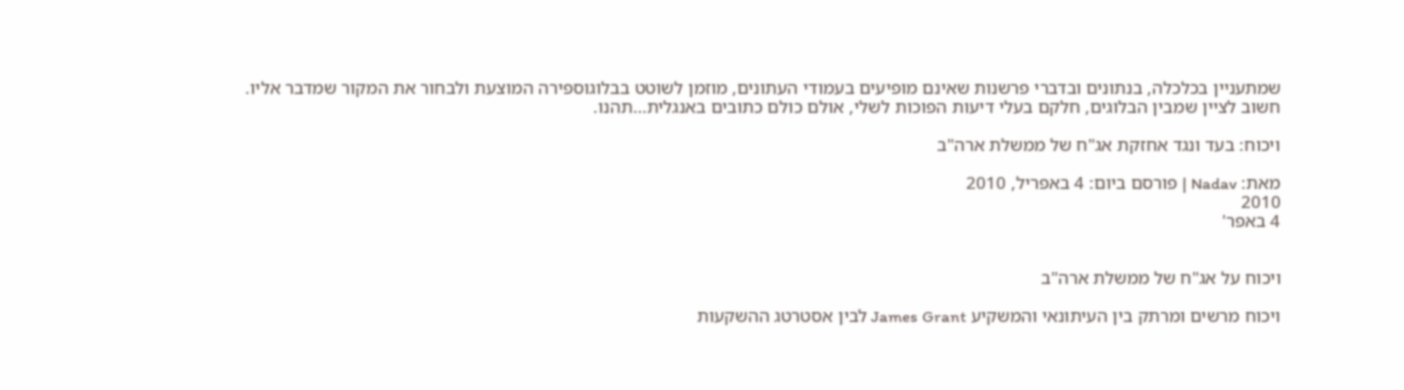שמתעניין בכלכלה, בנתונים ובדברי פרשנות שאינם מופיעים בעמודי העתונים, מוזמן לשוטט בבלוגוספירה המוצעת ולבחור את המקור שמדבר אליו.
חשוב לציין שמבין הבלוגים, חלקם בעלי דיעות הפוכות לשלי, אולם כולם כתובים באנגלית…תהנו.

ויכוח: בעד ונגד אחזקת אג"ח של ממשלת ארה"ב

מאת: Nadav | פורסם ביום: 4 באפריל, 2010
2010
4 באפר'


ויכוח על אג"ח של ממשלת ארה"ב

ויכוח מרשים ומרתק בין העיתונאי והמשקיע James Grant לבין אסטרטג ההשקעות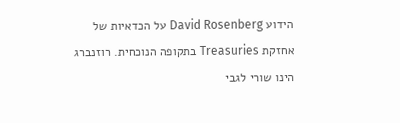הידוע David Rosenberg על הכדאיות של אחזקת Treasuries בתקופה הנוכחית. רוזנברג הינו שורי לגבי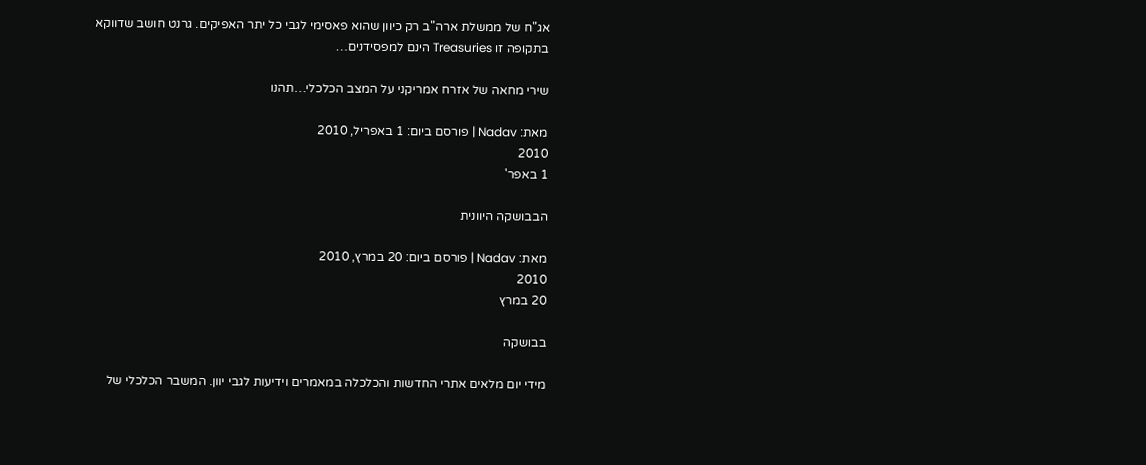אג"ח של ממשלת ארה"ב רק כיוון שהוא פאסימי לגבי כל יתר האפיקים. גרנט חושב שדווקא בתקופה זו Treasuries הינם למפסידנים…

שירי מחאה של אזרח אמריקני על המצב הכלכלי…תהנו

מאת: Nadav | פורסם ביום: 1 באפריל, 2010
2010
1 באפר'

הבבושקה היוונית

מאת: Nadav | פורסם ביום: 20 במרץ, 2010
2010
20 במרץ

בבושקה

מידי יום מלאים אתרי החדשות והכלכלה במאמרים וידיעות לגבי יוון. המשבר הכלכלי של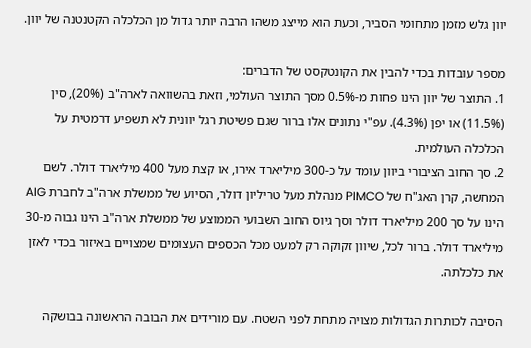יוון גלש מזמן מתחומי הסביר, וכעת הוא מייצג משהו הרבה יותר גדול מן הכלכלה הקטנטנה של יוון.

מספר עובדות בכדי להבין את הקונטקסט של הדברים:
1. התוצר של יוון הינו פחות מ-0.5% מסך התוצר העולמי, וזאת בהשוואה לארה"ב (20%), סין (11.5%) או יפן (4.3%). עפ"י נתונים אלו ברור שגם פשיטת רגל יוונית לא תשפיע דרמטית על הכלכלה העולמית.
2. סך החוב הציבורי ביוון עומד על כ-300 מיליארד אירו, או קצת מעל 400 מיליארד דולר. לשם המחשה, קרן האג"ח של PIMCO מנהלת מעל טריליון דולר, הסיוע של ממשלת ארה"ב לחברת AIG הינו על סך 200 מיליארד דולר וסך גיוס החוב השבועי הממוצע של ממשלת ארה"ב הינו גבוה מ-30 מיליארד דולר. ברור לכל, שיוון זקוקה רק למעט מכל הכספים העצומים שמצויים באיזור בכדי לאזן את כלכלתה.

הסיבה לכותרות הגדולות מצויה מתחת לפני השטח. עם מורידים את הבובה הראשונה בבושקה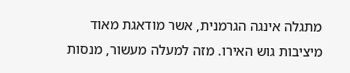מתגלה אינגה הגרמנית, אשר מודאגת מאוד מיציבות גוש האירו. מזה למעלה מעשור, מנסות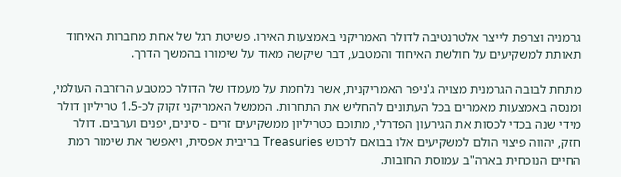גרמניה וצרפת לייצר אלטרנטיבה לדולר האמריקני באמצעות האירו. פשיטת רגל של אחת מחברות האיחוד תאותת למשקיעים על חולשת האיחוד והמטבע, דבר שיקשה מאוד על שימורו בהמשך הדרך.

מתחת לבובה הגרמנית מצויה ג'ניפר האמריקנית, אשר נלחמת על מעמדו של הדולר כמטבע הרזרבה העולמי, ומנסה באמצעות מאמרים בכל העתונים להחליש את התחרות. הממשל האמריקני זקוק לכ-1.5 טריליון דולר מידי שנה בכדי לכסות את הגירעון הפדרלי, מתוכם כטריליון ממשקיעים זרים - סינים, יפנים וערבים. דולר חזק, יהווה פיצוי הולם למשקיעים אלו בבואם לרכוש Treasuries בריבית אפסית, ויאפשר את שימור רמת החיים הנוכחית בארה"ב עמוסת החובות.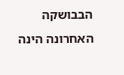הבבושקה האחרונה הינה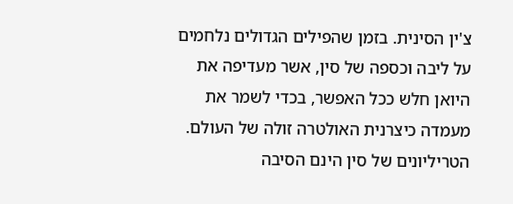צ'ין הסינית. בזמן שהפילים הגדולים נלחמים על ליבה וכספה של סין, אשר מעדיפה את היואן חלש ככל האפשר, בכדי לשמר את מעמדה כיצרנית האולטרה זולה של העולם. הטריליונים של סין הינם הסיבה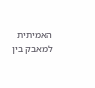האמיתית למאבק בין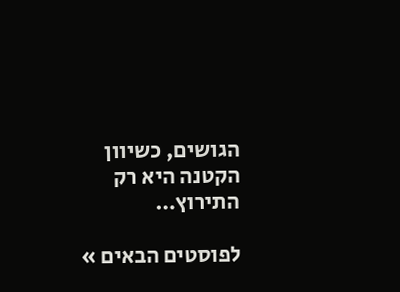הגושים, כשיוון הקטנה היא רק התירוץ…

לפוסטים הבאים »